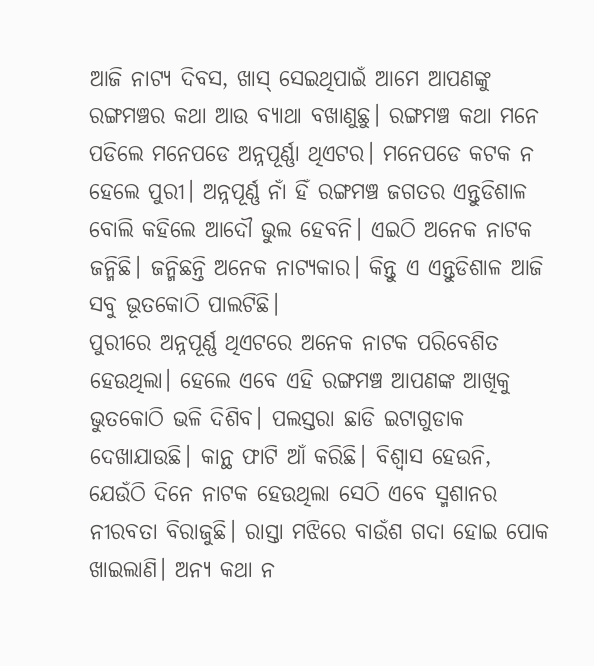ଆଜି ନାଟ୍ୟ ଦିବସ, ଖାସ୍ ସେଇଥିପାଇଁ ଆମେ ଆପଣଙ୍କୁ ରଙ୍ଗମଞ୍ଚର କଥା ଆଉ ବ୍ୟାଥା ବଖାଣୁଛୁ। ରଙ୍ଗମଞ୍ଚ କଥା ମନେ ପଡିଲେ ମନେପଡେ ଅନ୍ନପୂର୍ଣ୍ଣା ଥିଏଟର। ମନେପଡେ କଟକ ନ ହେଲେ ପୁରୀ। ଅନ୍ନପୂର୍ଣ୍ଣ ନାଁ ହିଁ ରଙ୍ଗମଞ୍ଚ ଜଗତର ଏନ୍ତୁଡିଶାଳ ବୋଲି କହିଲେ ଆଦୌ ଭୁଲ ହେବନି। ଏଇଠି ଅନେକ ନାଟକ ଜନ୍ମିଛି। ଜନ୍ମିଛନ୍ତି ଅନେକ ନାଟ୍ୟକାର। କିନ୍ତୁ ଏ ଏନ୍ତୁଡିଶାଳ ଆଜି ସବୁ ଭୂତକୋଠି ପାଲଟିଛି।
ପୁରୀରେ ଅନ୍ନପୂର୍ଣ୍ଣ ଥିଏଟରେ ଅନେକ ନାଟକ ପରିବେଶିତ ହେଉଥିଲା। ହେଲେ ଏବେ ଏହି ରଙ୍ଗମଞ୍ଚ ଆପଣଙ୍କ ଆଖିକୁ ଭୁତକୋଠି ଭଳି ଦିଶିବ। ପଲସ୍ତରା ଛାଡି ଇଟାଗୁଡାକ ଦେଖାଯାଉଛି। କାନ୍ଥ ଫାଟି ଆଁ କରିଛି। ବିଶ୍ବାସ ହେଉନି, ଯେଉଁଠି ଦିନେ ନାଟକ ହେଉଥିଲା ସେଠି ଏବେ ସ୍ମଶାନର ନୀରବତା ବିରାଜୁଛି। ରାସ୍ତା ମଝିରେ ବାଉଁଶ ଗଦା ହୋଇ ପୋକ ଖାଇଲାଣି। ଅନ୍ୟ କଥା ନ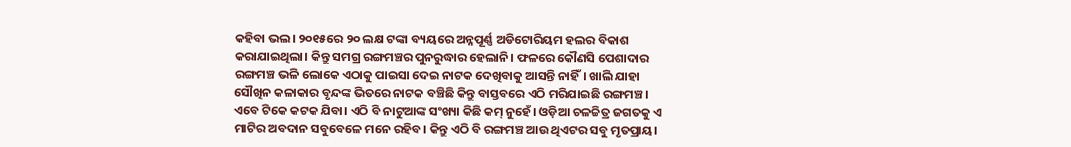କହିବା ଭଲ। ୨୦୧୫ରେ ୨୦ ଲକ୍ଷ ଟଙ୍କା ବ୍ୟୟରେ ଅନ୍ନପୂର୍ଣ୍ଣ ଅଡିଟୋରିୟମ ହଲର ବିକାଶ କରାଯାଇଥିଲା। କିନ୍ତୁ ସମଗ୍ର ରଙ୍ଗମଞ୍ଚର ପୁନରୁଦ୍ଧାର ହେଲାନି। ଫଳରେ କୌଣସି ପେଶାଦାର ରଙ୍ଗମଞ୍ଚ ଭଳି ଲୋକେ ଏଠାକୁ ପାଇସା ଦେଇ ନାଟକ ଦେଖିବାକୁ ଆସନ୍ତି ନାହିଁ। ଖାଲି ଯାହା ସୌଖିନ କଳାକାର ବୃନ୍ଦଙ୍କ ଭିତରେ ନାଟକ ବଞ୍ଚିଛି କିନ୍ତୁ ବାସ୍ତବରେ ଏଠି ମରିଯାଇଛି ରଙ୍ଗମଞ୍ଚ ।
ଏବେ ଟିକେ କଟକ ଯିବା। ଏଠି ବି ନାଟୁଆଙ୍କ ସଂଖ୍ୟା କିଛି କମ୍ ନୁହେଁ। ଓଡ଼ିଆ ଚଳଚ୍ଚିତ୍ର ଜଗତକୁ ଏ ମାଟିର ଅବଦାନ ସବୁବେଳେ ମନେ ରହିବ। କିନ୍ତୁ ଏଠି ବି ରଙ୍ଗମଞ୍ଚ ଆଉ ଥିଏଟର ସବୁ ମୃତପ୍ରାୟ।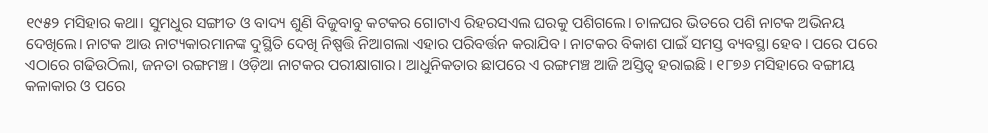୧୯୫୨ ମସିହାର କଥା। ସୁମଧୁର ସଙ୍ଗୀତ ଓ ବାଦ୍ୟ ଶୁଣି ବିଜୁବାବୁ କଟକର ଗୋଟାଏ ରିହରସଏଲ ଘରକୁ ପଶିଗଲେ। ଚାଳଘର ଭିତରେ ପଶି ନାଟକ ଅଭିନୟ ଦେଖିଲେ। ନାଟକ ଆଉ ନାଟ୍ୟକାରମାନଙ୍କ ଦୁସ୍ଥିତି ଦେଖି ନିଷ୍ପତ୍ତି ନିଆଗଲା ଏହାର ପରିବର୍ତ୍ତନ କରାଯିବ। ନାଟକର ବିକାଶ ପାଇଁ ସମସ୍ତ ବ୍ୟବସ୍ଥା ହେବ। ପରେ ପରେ ଏଠାରେ ଗଢିଉଠିଲା, ଜନତା ରଙ୍ଗମଞ୍ଚ। ଓଡ଼ିଆ ନାଟକର ପରୀକ୍ଷାଗାର। ଆଧୁନିକତାର ଛାପରେ ଏ ରଙ୍ଗମଞ୍ଚ ଆଜି ଅସ୍ତିତ୍ବ ହରାଇଛି। ୧୮୭୬ ମସିହାରେ ବଙ୍ଗୀୟ କଳାକାର ଓ ପରେ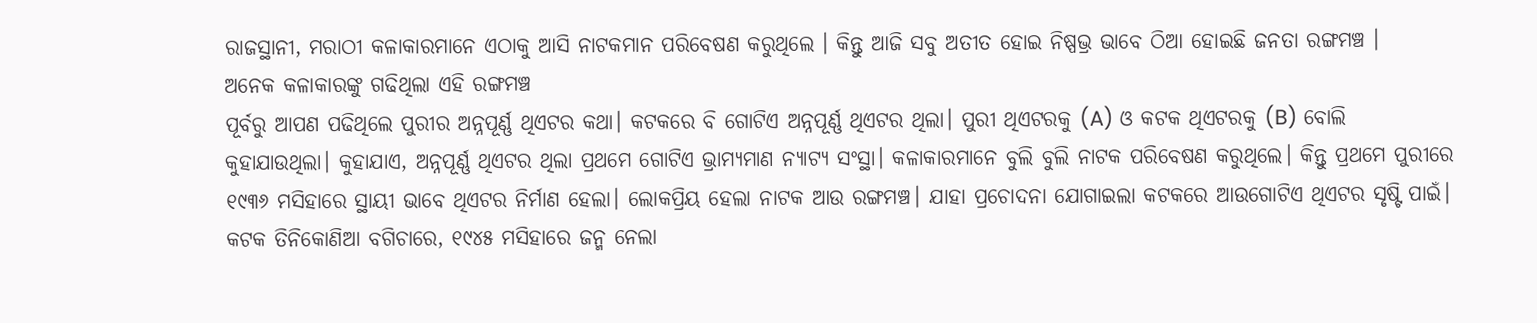ରାଜସ୍ଥାନୀ, ମରାଠୀ କଳାକାରମାନେ ଏଠାକୁ ଆସି ନାଟକମାନ ପରିବେଷଣ କରୁଥିଲେ । କିନ୍ତୁ ଆଜି ସବୁ ଅତୀତ ହୋଇ ନିଷ୍ପଭ୍ର ଭାବେ ଠିଆ ହୋଇଛି ଜନତା ରଙ୍ଗମଞ୍ଚ ।
ଅନେକ କଳାକାରଙ୍କୁ ଗଢିଥିଲା ଏହି ରଙ୍ଗମଞ୍ଚ
ପୂର୍ବରୁ ଆପଣ ପଢିଥିଲେ ପୁରୀର ଅନ୍ନପୂର୍ଣ୍ଣ ଥିଏଟର କଥା। କଟକରେ ବି ଗୋଟିଏ ଅନ୍ନପୂର୍ଣ୍ଣ ଥିଏଟର ଥିଲା। ପୁରୀ ଥିଏଟରକୁ (A) ଓ କଟକ ଥିଏଟରକୁ (B) ବୋଲି କୁହାଯାଉଥିଲା। କୁହାଯାଏ, ଅନ୍ନପୂର୍ଣ୍ଣ ଥିଏଟର ଥିଲା ପ୍ରଥମେ ଗୋଟିଏ ଭ୍ରାମ୍ୟମାଣ ନ୍ୟାଟ୍ୟ ସଂସ୍ଥା। କଳାକାରମାନେ ବୁଲି ବୁଲି ନାଟକ ପରିବେଷଣ କରୁଥିଲେ। କିନ୍ତୁ ପ୍ରଥମେ ପୁରୀରେ ୧୯୩୬ ମସିହାରେ ସ୍ଥାୟୀ ଭାବେ ଥିଏଟର ନିର୍ମାଣ ହେଲା। ଲୋକପ୍ରିୟ ହେଲା ନାଟକ ଆଉ ରଙ୍ଗମଞ୍ଚ। ଯାହା ପ୍ରଚୋଦନା ଯୋଗାଇଲା କଟକରେ ଆଉଗୋଟିଏ ଥିଏଟର ସୃଷ୍ଟି ପାଇଁ। କଟକ ତିନିକୋଣିଆ ବଗିଚାରେ, ୧୯୪୫ ମସିହାରେ ଜନ୍ମ ନେଲା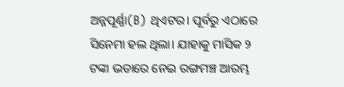ଅନ୍ନପୂର୍ଣ୍ଣା(B) ଥିଏଟର। ପୂର୍ବରୁ ଏଠାରେ ସିନେମା ହଲ ଥିଲା। ଯାହାକୁ ମାସିକ ୨ ଟଙ୍କା ଭଡାରେ ନେଇ ରଙ୍ଗମଞ୍ଚ ଆରମ୍ଭ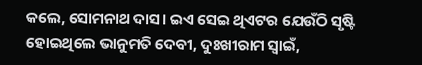କଲେ, ସୋମନାଥ ଦାସ। ଇଏ ସେଇ ଥିଏଟର ଯେଉଁଠି ସୃଷ୍ଟି ହୋଇଥିଲେ ଭାନୁମତି ଦେବୀ, ଦୁଃଖୀରାମ ସ୍ବାଇଁ,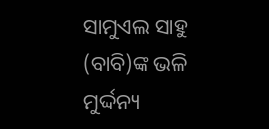ସାମୁଏଲ ସାହୁ (ବାବି)ଙ୍କ ଭଳି ମୁର୍ଦ୍ଦନ୍ୟ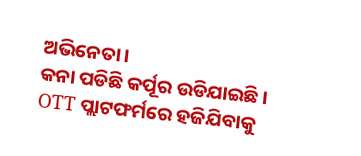ଅଭିନେତା।
କନା ପଡିଛି କର୍ପୂର ଉଡିଯାଇଛି। OTT ପ୍ଲାଟଫର୍ମରେ ହଜିଯିବାକୁ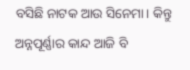ବସିଛି ନାଟକ ଆଉ ସିନେମା। କିନ୍ତୁ ଅନ୍ନପୂର୍ଣ୍ଣାର କାନ୍ଦ ଆଜି ବି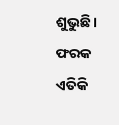ଶୁଭୁଛି। ଫରକ ଏତିକି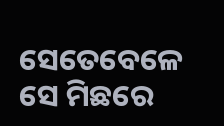ସେତେବେଳେ ସେ ମିଛରେ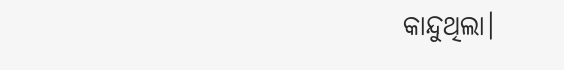କାନ୍ଦୁଥିଲା।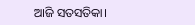ଆଜି ସତସତିକା।